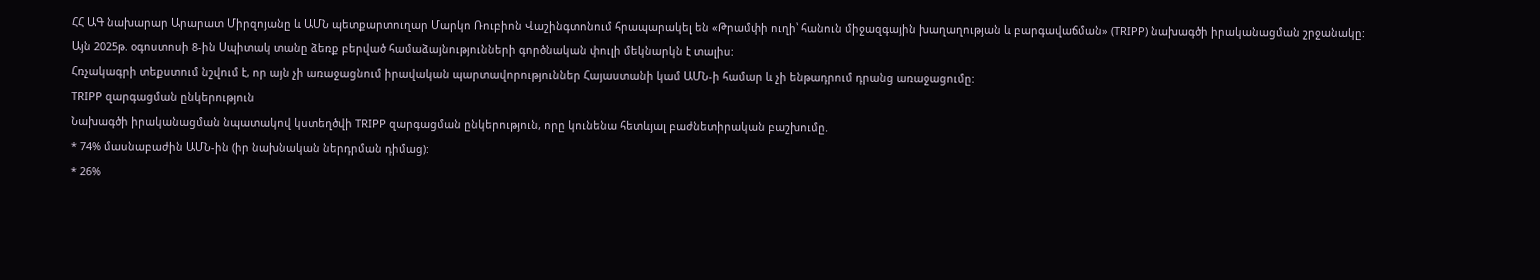ՀՀ ԱԳ նախարար Արարատ Միրզոյանը և ԱՄՆ պետքարտուղար Մարկո Ռուբիոն Վաշինգտոնում հրապարակել են «Թրամփի ուղի՝ հանուն միջազգային խաղաղության և բարգավաճման» (TRIPP) նախագծի իրականացման շրջանակը:
Այն 2025թ. օգոստոսի 8-ին Սպիտակ տանը ձեռք բերված համաձայնությունների գործնական փուլի մեկնարկն է տալիս:
Հռչակագրի տեքստում նշվում է, որ այն չի առաջացնում իրավական պարտավորություններ Հայաստանի կամ ԱՄՆ-ի համար և չի ենթադրում դրանց առաջացումը:
TRIPP զարգացման ընկերություն
Նախագծի իրականացման նպատակով կստեղծվի TRIPP զարգացման ընկերություն, որը կունենա հետևյալ բաժնետիրական բաշխումը.
* 74% մասնաբաժին ԱՄՆ-ին (իր նախնական ներդրման դիմաց):
* 26%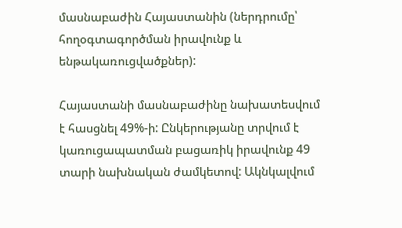մասնաբաժին Հայաստանին (ներդրումը՝ հողօգտագործման իրավունք և ենթակառուցվածքներ):

Հայաստանի մասնաբաժինը նախատեսվում է հասցնել 49%-ի: Ընկերությանը տրվում է կառուցապատման բացառիկ իրավունք 49 տարի նախնական ժամկետով: Ակնկալվում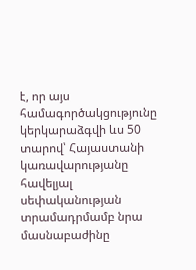է, որ այս համագործակցությունը կերկարաձգվի ևս 50 տարով՝ Հայաստանի կառավարությանը հավելյալ սեփականության տրամադրմամբ նրա մասնաբաժինը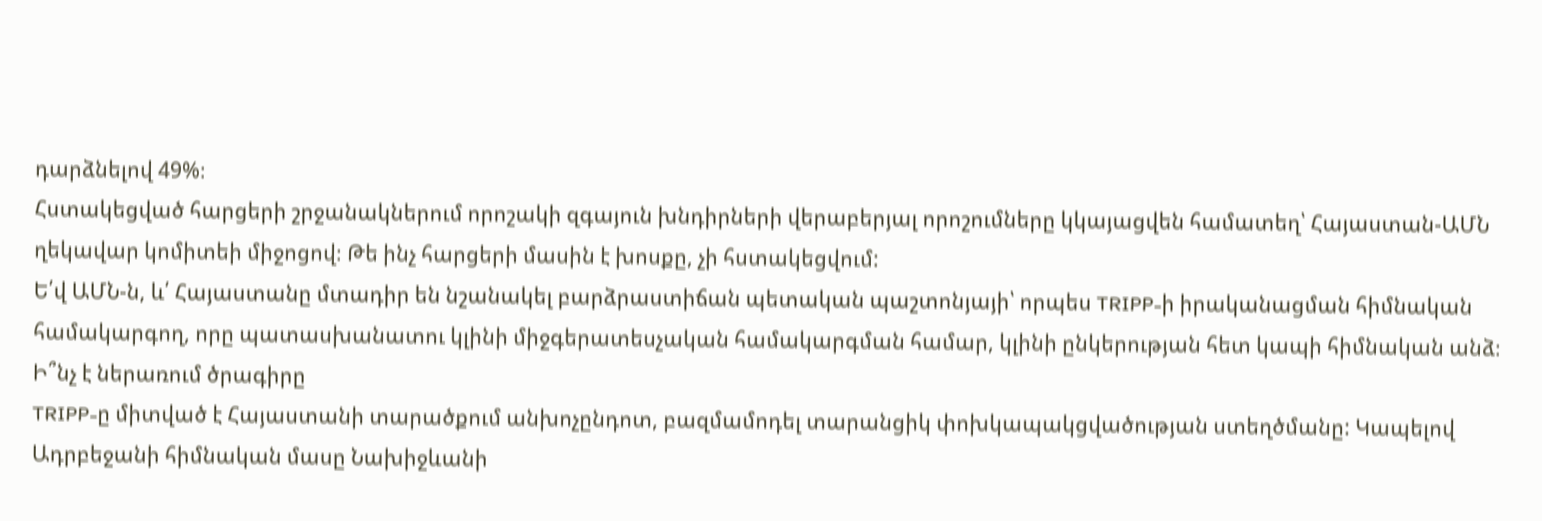դարձնելով 49%։
Հստակեցված հարցերի շրջանակներում որոշակի զգայուն խնդիրների վերաբերյալ որոշումները կկայացվեն համատեղ՝ Հայաստան-ԱՄՆ ղեկավար կոմիտեի միջոցով։ Թե ինչ հարցերի մասին է խոսքը, չի հստակեցվում:
Ե՛վ ԱՄՆ-ն, և՛ Հայաստանը մտադիր են նշանակել բարձրաստիճան պետական պաշտոնյայի՝ որպես TRIPP-ի իրականացման հիմնական համակարգող, որը պատասխանատու կլինի միջգերատեսչական համակարգման համար, կլինի ընկերության հետ կապի հիմնական անձ։
Ի՞նչ է ներառում ծրագիրը
TRIPP-ը միտված է Հայաստանի տարածքում անխոչընդոտ, բազմամոդել տարանցիկ փոխկապակցվածության ստեղծմանը: Կապելով Ադրբեջանի հիմնական մասը Նախիջևանի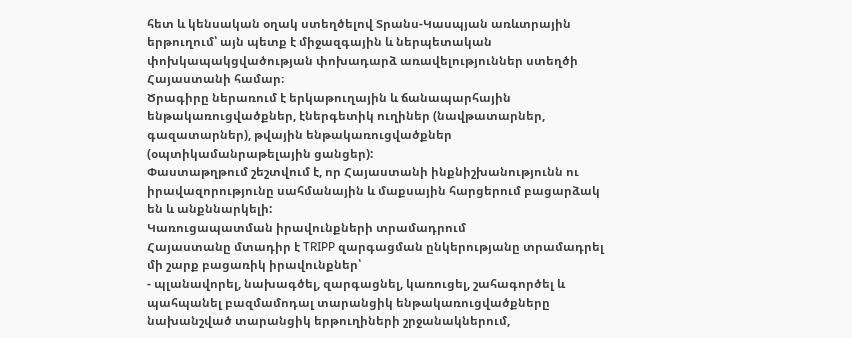հետ և կենսական օղակ ստեղծելով Տրանս-Կասպյան առևտրային երթուղում՝ այն պետք է միջազգային և ներպետական փոխկապակցվածության փոխադարձ առավելություններ ստեղծի Հայաստանի համար։
Ծրագիրը ներառում է երկաթուղային և ճանապարհային ենթակառուցվածքներ, էներգետիկ ուղիներ (նավթատարներ, գազատարներ), թվային ենթակառուցվածքներ (օպտիկամանրաթելային ցանցեր):
Փաստաթղթում շեշտվում է, որ Հայաստանի ինքնիշխանությունն ու իրավազորությունը սահմանային և մաքսային հարցերում բացարձակ են և անքննարկելի:
Կառուցապատման իրավունքների տրամադրում
Հայաստանը մտադիր է TRIPP զարգացման ընկերությանը տրամադրել մի շարք բացառիկ իրավունքներ՝
- պլանավորել, նախագծել, զարգացնել, կառուցել, շահագործել և պահպանել բազմամոդալ տարանցիկ ենթակառուցվածքները նախանշված տարանցիկ երթուղիների շրջանակներում,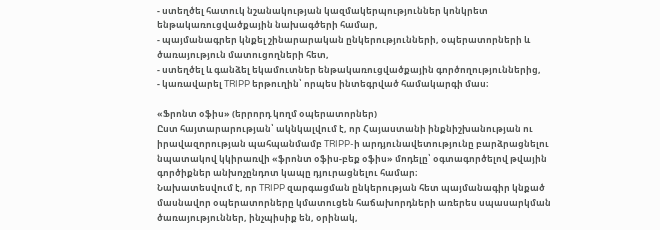- ստեղծել հատուկ նշանակության կազմակերպություններ կոնկրետ ենթակառուցվածքային նախագծերի համար,
- պայմանագրեր կնքել շինարարական ընկերությունների, օպերատորների և ծառայություն մատուցողների հետ,
- ստեղծել և գանձել եկամուտներ ենթակառուցվածքային գործողություններից,
- կառավարել TRIPP երթուղին՝ որպես ինտեգրված համակարգի մաս։

«Ֆրոնտ օֆիս» (երրորդ կողմ օպերատորներ)
Ըստ հայտարարության՝ ակնկալվում է, որ Հայաստանի ինքնիշխանության ու իրավազորության պահպանմամբ TRIPP-ի արդյունավետությունը բարձրացնելու նպատակով կկիրառվի «ֆրոնտ օֆիս-բեք օֆիս» մոդելը՝ օգտագործելով թվային գործիքներ անխոչընդոտ կապը դյուրացնելու համար։
Նախատեսվում է, որ TRIPP զարգացման ընկերության հետ պայմանագիր կնքած մասնավոր օպերատորները կմատուցեն հաճախորդների առերես սպասարկման ծառայություններ, ինչպիսիք են, օրինակ,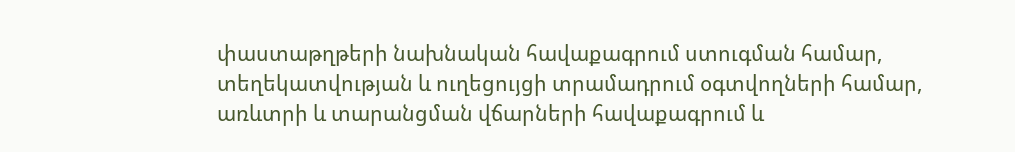փաստաթղթերի նախնական հավաքագրում ստուգման համար, տեղեկատվության և ուղեցույցի տրամադրում օգտվողների համար, առևտրի և տարանցման վճարների հավաքագրում և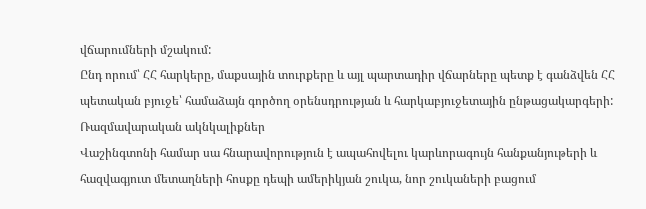վճարումների մշակում:
Ընդ որում՝ ՀՀ հարկերը, մաքսային տուրքերը և այլ պարտադիր վճարները պետք է գանձվեն ՀՀ պետական բյուջե՝ համաձայն գործող օրենսդրության և հարկաբյուջետային ընթացակարգերի:
Ռազմավարական ակնկալիքներ
Վաշինգտոնի համար սա հնարավորություն է ապահովելու կարևորագույն հանքանյութերի և հազվագյուտ մետաղների հոսքը դեպի ամերիկյան շուկա, նոր շուկաների բացում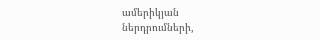ամերիկյան ներդրումների,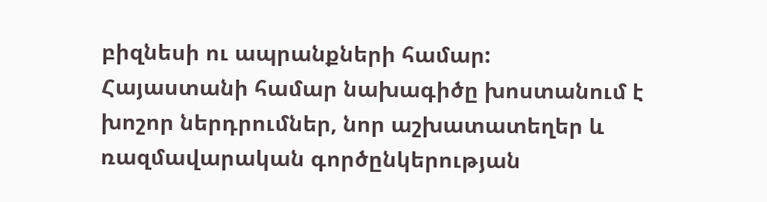բիզնեսի ու ապրանքների համար:
Հայաստանի համար նախագիծը խոստանում է խոշոր ներդրումներ, նոր աշխատատեղեր և ռազմավարական գործընկերության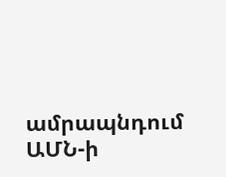ամրապնդում ԱՄՆ-ի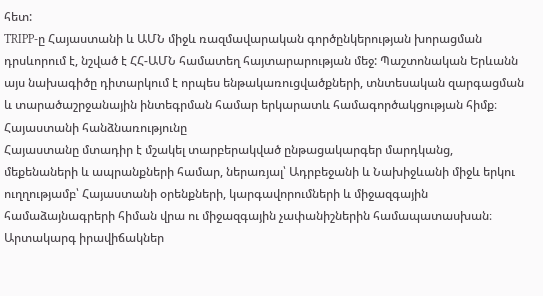հետ:
TRIPP-ը Հայաստանի և ԱՄՆ միջև ռազմավարական գործընկերության խորացման դրսևորում է, նշված է ՀՀ-ԱՄՆ համատեղ հայտարարության մեջ: Պաշտոնական Երևանն այս նախագիծը դիտարկում է որպես ենթակառուցվածքների, տնտեսական զարգացման և տարածաշրջանային ինտեգրման համար երկարատև համագործակցության հիմք։
Հայաստանի հանձնառությունը
Հայաստանը մտադիր է մշակել տարբերակված ընթացակարգեր մարդկանց, մեքենաների և ապրանքների համար, ներառյալ՝ Ադրբեջանի և Նախիջևանի միջև երկու ուղղությամբ՝ Հայաստանի օրենքների, կարգավորումների և միջազգային համաձայնագրերի հիման վրա ու միջազգային չափանիշներին համապատասխան։
Արտակարգ իրավիճակներ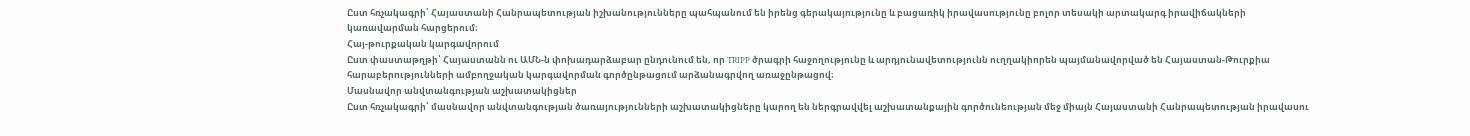Ըստ հռչակագրի՝ Հայաստանի Հանրապետության իշխանությունները պահպանում են իրենց գերակայությունը և բացառիկ իրավասությունը բոլոր տեսակի արտակարգ իրավիճակների կառավարման հարցերում։
Հայ-թուրքական կարգավորում
Ըստ փաստաթղթի՝ Հայաստանն ու ԱՄՆ-ն փոխադարձաբար ընդունում են, որ TRIPP ծրագրի հաջողությունը և արդյունավետությունն ուղղակիորեն պայմանավորված են Հայաստան-Թուրքիա հարաբերությունների ամբողջական կարգավորման գործընթացում արձանագրվող առաջընթացով։
Մասնավոր անվտանգության աշխատակիցներ
Ըստ հռչակագրի՝ մասնավոր անվտանգության ծառայությունների աշխատակիցները կարող են ներգրավվել աշխատանքային գործունեության մեջ միայն Հայաստանի Հանրապետության իրավասու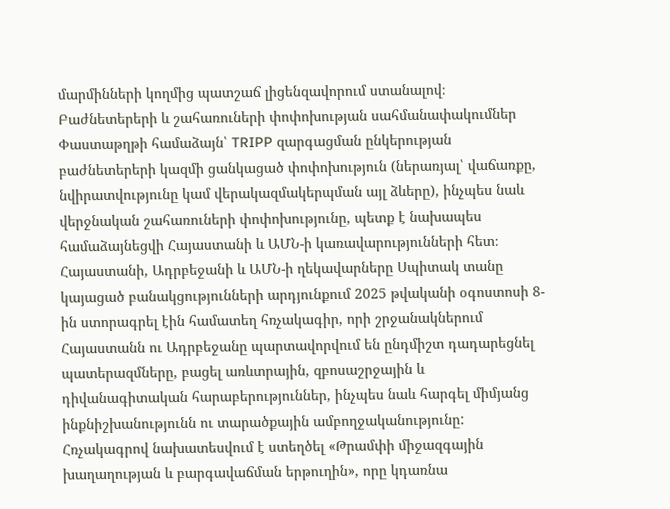մարմինների կողմից պատշաճ լիցենզավորում ստանալով։
Բաժնետերերի և շահառուների փոփոխության սահմանափակումներ
Փաստաթղթի համաձայն՝ TRIPP զարգացման ընկերության բաժնետերերի կազմի ցանկացած փոփոխություն (ներառյալ՝ վաճառքը, նվիրատվությունը կամ վերակազմակերպման այլ ձևերը), ինչպես նաև վերջնական շահառուների փոփոխությունը, պետք է նախապես համաձայնեցվի Հայաստանի և ԱՄՆ-ի կառավարությունների հետ։
Հայաստանի, Ադրբեջանի և ԱՄՆ-ի ղեկավարները Սպիտակ տանը կայացած բանակցությունների արդյունքում 2025 թվականի օգոստոսի 8-ին ստորագրել էին համատեղ հռչակագիր, որի շրջանակներում Հայաստանն ու Ադրբեջանը պարտավորվում են ընդմիշտ դադարեցնել պատերազմները, բացել առևտրային, զբոսաշրջային և դիվանագիտական հարաբերություններ, ինչպես նաև հարգել միմյանց ինքնիշխանությունն ու տարածքային ամբողջականությունը: Հռչակագրով նախատեսվում է ստեղծել «Թրամփի միջազգային խաղաղության և բարգավաճման երթուղին», որը կդառնա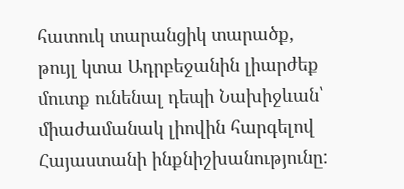հատուկ տարանցիկ տարածք, թույլ կտա Ադրբեջանին լիարժեք մուտք ունենալ դեպի Նախիջևան՝ միաժամանակ լիովին հարգելով Հայաստանի ինքնիշխանությունը: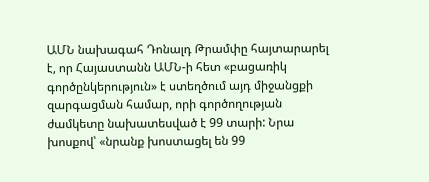ԱՄՆ նախագահ Դոնալդ Թրամփը հայտարարել է, որ Հայաստանն ԱՄՆ-ի հետ «բացառիկ գործընկերություն» է ստեղծում այդ միջանցքի զարգացման համար, որի գործողության ժամկետը նախատեսված է 99 տարի: Նրա խոսքով՝ «նրանք խոստացել են 99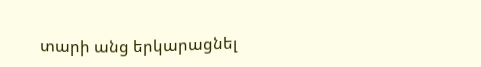տարի անց երկարացնել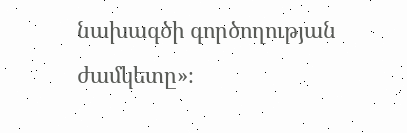նախագծի գործողության ժամկետը»։